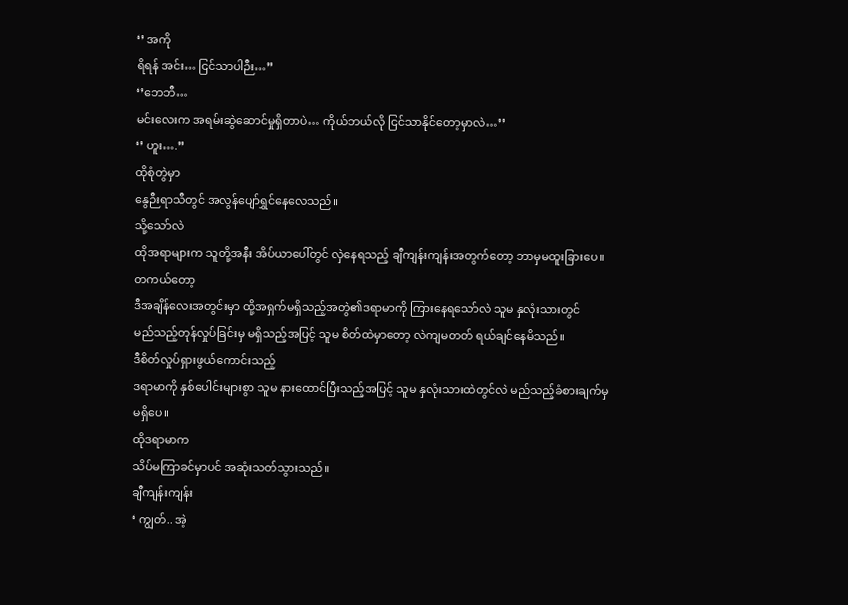‘’ အကို
ရိရန် အင်း… ငြင်သာပါဉီး…’’
‘’ဘေဘီ…
မင်းလေးက အရမ်းဆွဲဆောင်မှုရှိတာပဲ… ကိုယ်ဘယ်လို ငြင်သာနိုင်တော့မှာလဲ…’’
‘’ ဟူး….’’
ထိုစုံတွဲမှာ
နွေဉီးရာသီတွင် အလွန်ပျော်ရွှင်နေလေသည်။
သို့သော်လဲ
ထိုအရာများက သူတို့အနီး အိပ်ယာပေါ်တွင် လှဲနေရသည့် ချီကျန်းကျန်းအတွက်တော့ ဘာမှမထူးခြားပေ။
တကယ်တော့
ဒီအချိန်လေးအတွင်းမှာ ထို့အရှက်မရှိသည့်အတွဲ၏ဒရာမာကို ကြားနေရသော်လဲ သူမ နှလုံးသားတွင်
မည်သည့်တုန်လှုပ်ခြင်းမှ မရှိသည့်အပြင့် သူမ စိတ်ထဲမှာတော့ လဲကျမတတ် ရယ်ချင်နေမိသည်။
ဒီစိတ်လှုပ်ရှားဖွယ်ကောင်းသည့်
ဒရာမာကို နှစ်ပေါင်းများစွာ သူမ နားထောင်ပြီးသည့်အပြင့် သူမ နှလုံးသားထဲတွင်လဲ မည်သည့်ခံစားချက်မှ
မရှိပေ။
ထိုဒရာမာက
သိပ်မကြာခင်မှာပင် အဆုံးသတ်သွားသည်။
ချီကျန်းကျန်း
‘ ကျွတ်.. အဲ့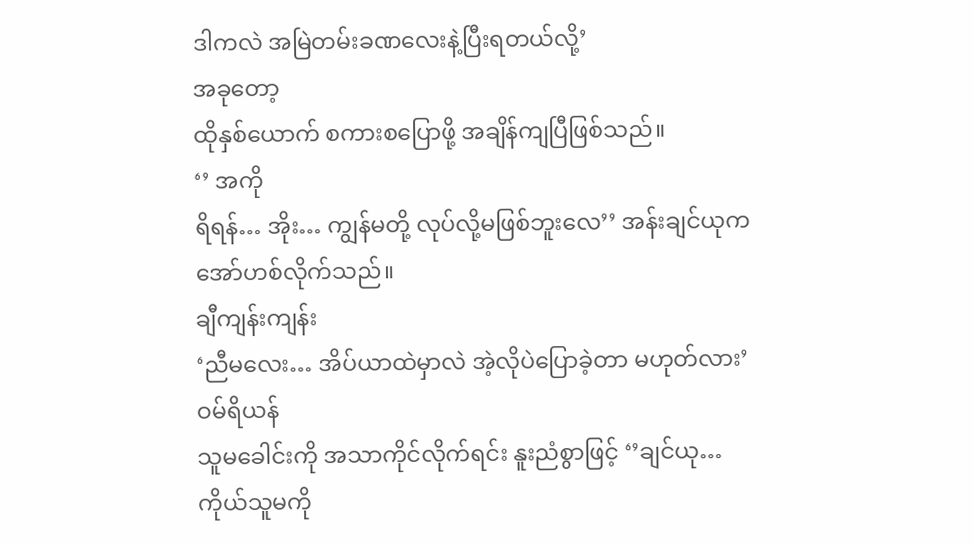ဒါကလဲ အမြဲတမ်းခဏလေးနဲ့ပြီးရတယ်လို့’
အခုတော့
ထိုနှစ်ယောက် စကားစပြောဖို့ အချိန်ကျပြီဖြစ်သည်။
‘’ အကို
ရိရန်… အိုး… ကျွန်မတို့ လုပ်လို့မဖြစ်ဘူးလေ’’ အန်းချင်ယုက အော်ဟစ်လိုက်သည်။
ချီကျန်းကျန်း
‘ညီမလေး… အိပ်ယာထဲမှာလဲ အဲ့လိုပဲပြောခဲ့တာ မဟုတ်လား’
ဝမ်ရိယန်
သူမခေါင်းကို အသာကိုင်လိုက်ရင်း နူးညံစွာဖြင့် ‘’ချင်ယု… ကိုယ်သူမကို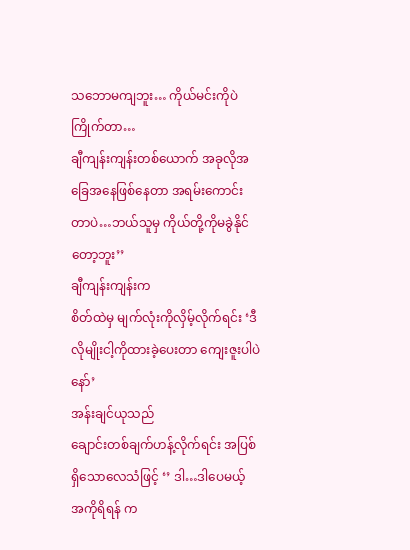သဘောမကျဘူး… ကိုယ်မင်းကိုပဲကြိုက်တာ…
ချီကျန်းကျန်းတစ်ယောက် အခုလိုအခြေအနေဖြစ်နေတာ အရမ်းကောင်းတာပဲ…ဘယ်သူမှ ကိုယ်တို့ကိုမခွဲနိုင်တော့ဘူး’’
ချီကျန်းကျန်းက
စိတ်ထဲမှ မျက်လုံးကိုလှိမ့်လိုက်ရင်း ‘ဒီလိုမျိုးငါ့ကိုထားခဲ့ပေးတာ ကျေးဇူးပါပဲနော်’
အန်းချင်ယုသည်
ချောင်းတစ်ချက်ဟန့်လိုက်ရင်း အပြစ်ရှိသောလေသံဖြင့် ‘’ ဒါ…ဒါပေမယ့် အကိုရိရန် က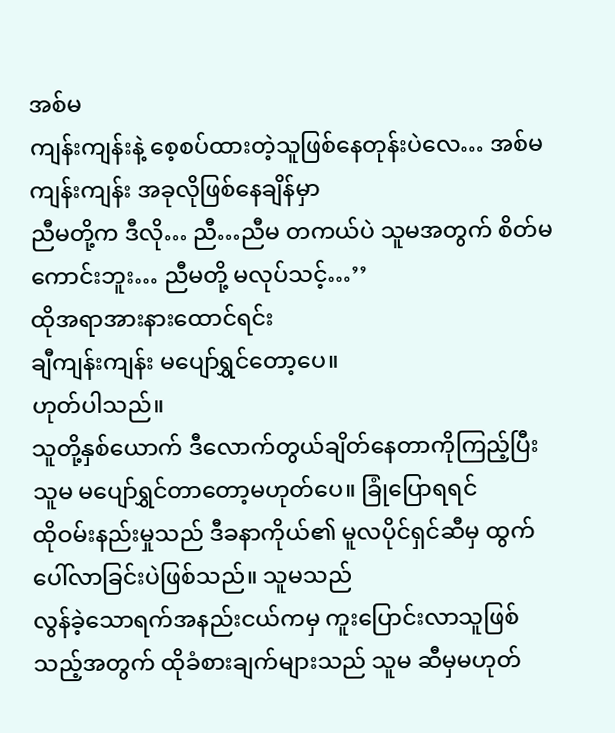အစ်မ
ကျန်းကျန်းနဲ့ စေ့စပ်ထားတဲ့သူဖြစ်နေတုန်းပဲလေ… အစ်မကျန်းကျန်း အခုလိုဖြစ်နေချိန်မှာ
ညီမတို့က ဒီလို… ညီ…ညီမ တကယ်ပဲ သူမအတွက် စိတ်မကောင်းဘူး… ညီမတို့ မလုပ်သင့်…’’
ထိုအရာအားနားထောင်ရင်း
ချီကျန်းကျန်း မပျော်ရွှင်တော့ပေ။
ဟုတ်ပါသည်။
သူတို့နှစ်ယောက် ဒီလောက်တွယ်ချိတ်နေတာကိုကြည့်ပြီး သူမ မပျော်ရွှင်တာတော့မဟုတ်ပေ။ ခြုံပြောရရင်
ထိုဝမ်းနည်းမှုသည် ဒီခနာကိုယ်၏ မူလပိုင်ရှင်ဆီမှ ထွက်ပေါ်လာခြင်းပဲဖြစ်သည်။ သူမသည်
လွန်ခဲ့သောရက်အနည်းငယ်ကမှ ကူးပြောင်းလာသူဖြစ်သည့်အတွက် ထိုခံစားချက်များသည် သူမ ဆီမှမဟုတ်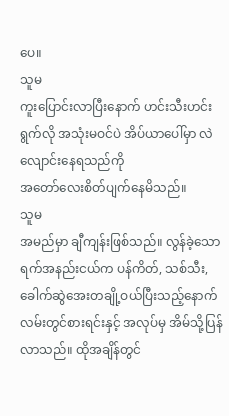ပေ။
သူမ
ကူးပြောင်းလာပြီးနောက် ဟင်းသီးဟင်းရွက်လို အသုံးမဝင်ပဲ အိပ်ယာပေါ်မှာ လဲလျောင်းနေရသည်ကို
အတော်လေးစိတ်ပျက်နေမိသည်။
သူမ
အမည်မှာ ချီကျန်းဖြစ်သည်။ လွန်ခဲ့သောရက်အနည်းငယ်က ပန်ကိတ်, သစ်သီး, ခေါက်ဆွဲအေးတချို့ဝယ်ပြီးသည့်နောက်
လမ်းတွင်စားရင်းနှင့် အလုပ်မှ အိမ်သို့ပြန်လာသည်။ ထိုအချိန်တွင်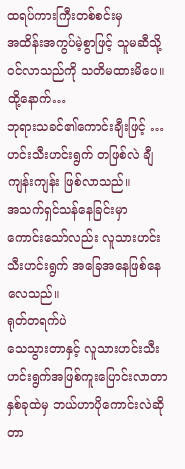ထရပ်ကားကြီးတစ်စင်းမှ
အထိန်းအကွပ်မဲ့စွာဖြင့် သူမဆီသို့ဝင်လာသည်ကို သတိမထားမိပေ။
ထို့နောက်…
ဘုရားသခင်၏ကောင်းချီးဖြင့် … ဟင်းသီးဟင်းရွက် တဖြစ်လဲ ချီကျန်းကျန်း ဖြစ်လာသည်။
အသက်ရှင်သန်နေခြင်းမှာ
ကောင်းသော်လည်း လူသားဟင်းသီးဟင်းရွက် အခြေအနေဖြစ်နေလေသည်။
ရုတ်တရက်ပဲ
သေသွားတာနှင့် လူသားဟင်းသီးဟင်းရွက်အဖြစ်ကူးပြောင်းလာတာ နှစ်ခုထဲမှ ဘယ်ဟာပိုကောင်းလဲဆိုတာ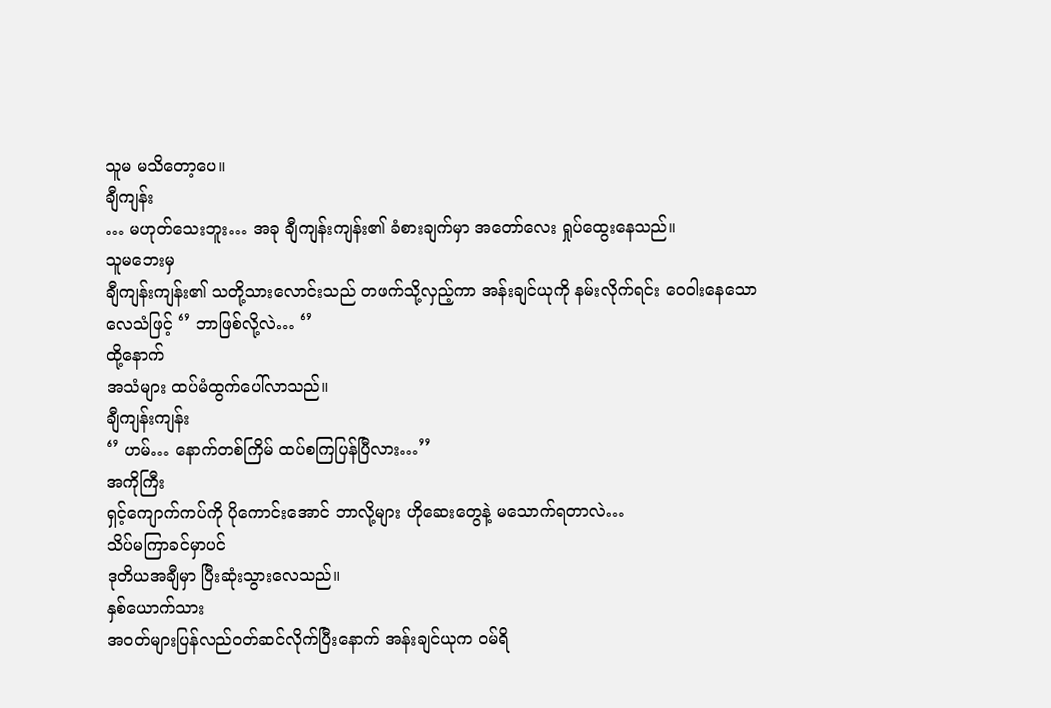သူမ မသိတော့ပေ။
ချီကျန်း
… မဟုတ်သေးဘူး… အခု ချီကျန်းကျန်း၏ ခံစားချက်မှာ အတော်လေး ရှုပ်ထွေးနေသည်။
သူမဘေးမှ
ချီကျန်းကျန်း၏ သတို့သားလောင်းသည် တဖက်သို့လှည့်ကာ အန်းချင်ယုကို နမ်းလိုက်ရင်း ဝေဝါးနေသော
လေသံဖြင့် ‘’ ဘာဖြစ်လို့လဲ… ‘’
ထို့နောက်
အသံများ ထပ်မံထွက်ပေါ်လာသည်။
ချီကျန်းကျန်း
‘’ ဟမ်… နောက်တစ်ကြိမ် ထပ်စကြပြန်ပြီလား…’’
အကိုကြီး
ရှင့်ကျောက်ကပ်ကို ပိုကောင်းအောင် ဘာလို့များ ဟိုဆေးတွေနဲ့ မသောက်ရတာလဲ…
သိပ်မကြာခင်မှာပင်
ဒုတိယအချီမှာ ပြီးဆုံးသွားလေသည်။
နှစ်ယောက်သား
အဝတ်များပြန်လည်ဝတ်ဆင်လိုက်ပြီးနောက် အန်းချင်ယုက ဝမ်ရိ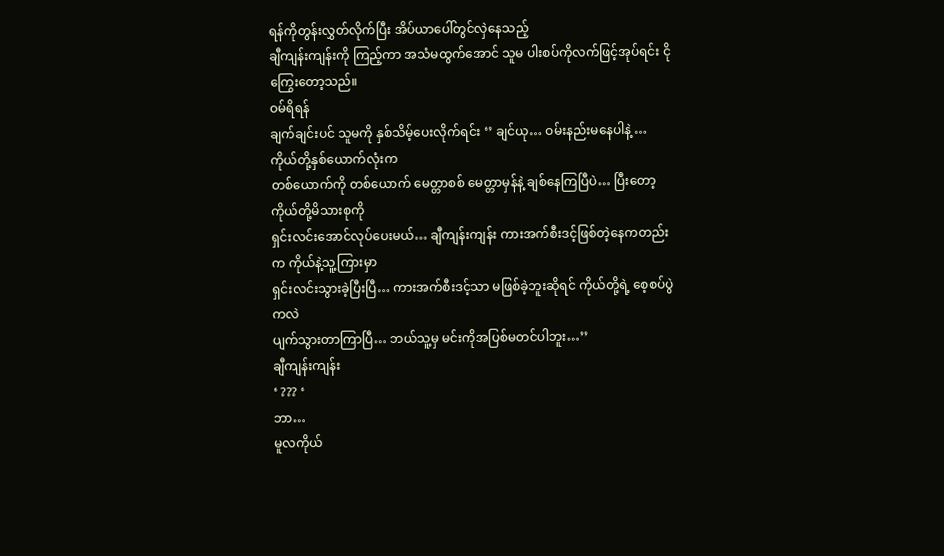ရန်ကိုတွန်းလွှတ်လိုက်ပြီး အိပ်ယာပေါ်တွင်လှဲနေသည့်
ချီကျန်းကျန်းကို ကြည့်ကာ အသံမထွက်အောင် သူမ ပါးစပ်ကိုလက်ဖြင့်အုပ်ရင်း ငိုကြွေးတော့သည်။
ဝမ်ရိရန်
ချက်ချင်းပင် သူမကို နှစ်သိမ့်ပေးလိုက်ရင်း ‘’ ချင်ယု… ဝမ်းနည်းမနေပါနဲ့ … ကိုယ်တို့နှစ်ယောက်လုံးက
တစ်ယောက်ကို တစ်ယောက် မေတ္တာစစ် မေတ္တာမှန်နဲ့ ချစ်နေကြပြီပဲ… ပြီးတော့ ကိုယ်တို့မိသားစုကို
ရှင်းလင်းအောင်လုပ်ပေးမယ်… ချီကျန်းကျန်း ကားအက်စီးဒင့်ဖြစ်တဲ့နေကတည်းက ကိုယ်နဲ့သူ့ကြားမှာ
ရှင်းလင်းသွားခဲ့ပြီးပြီ… ကားအက်စီးဒင့်သာ မဖြစ်ခဲ့ဘူးဆိုရင် ကိုယ်တို့ရဲ့ စေ့စပ်ပွဲကလဲ
ပျက်သွားတာကြာပြီ… ဘယ်သူ့မှ မင်းကိုအပြစ်မတင်ပါဘူး…’’
ချီကျန်းကျန်း
‘ ??? ‘
ဘာ…
မူလကိုယ်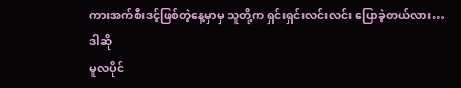ကားအက်စီးဒင့်ဖြစ်တဲ့နေ့မှာမှ သူတို့က ရှင်းရှင်းလင်းလင်း ပြောခဲ့တယ်လား…
ဒါဆို
မူလပိုင်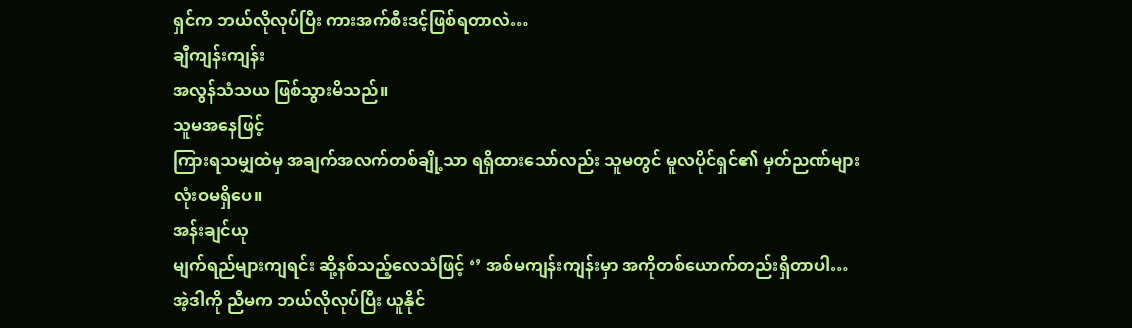ရှင်က ဘယ်လိုလုပ်ပြီး ကားအက်စီးဒင့်ဖြစ်ရတာလဲ…
ချီကျန်းကျန်း
အလွန်သံသယ ဖြစ်သွားမိသည်။
သူမအနေဖြင့်
ကြားရသမျှထဲမှ အချက်အလက်တစ်ချို့သာ ရရှိထားသော်လည်း သူမတွင် မူလပိုင်ရှင်၏ မှတ်ညဏ်များ
လုံးဝမရှိပေ။
အန်းချင်ယု
မျက်ရည်များကျရင်း ဆို့နစ်သည့်လေသံဖြင့် ‘’ အစ်မကျန်းကျန်းမှာ အကိုတစ်ယောက်တည်းရှိတာပါ…
အဲ့ဒါကို ညီမက ဘယ်လိုလုပ်ပြီး ယူနိုင်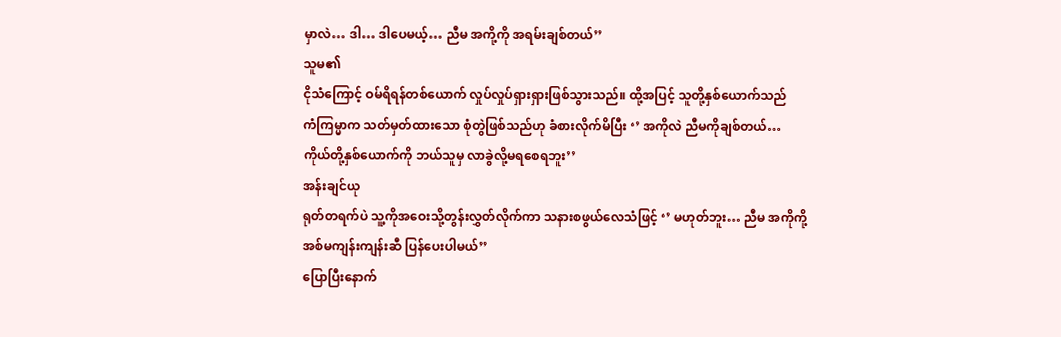မှာလဲ… ဒါ… ဒါပေမယ့်… ညီမ အကို့ကို အရမ်းချစ်တယ်’’
သူမ၏
ငိုသံကြောင့် ဝမ်ရိရန်တစ်ယောက် လှုပ်လှုပ်ရှားရှားဖြစ်သွားသည်။ ထို့အပြင့် သူတို့နှစ်ယောက်သည်
ကံကြမ္မာက သတ်မှတ်ထားသော စုံတွဲဖြစ်သည်ဟု ခံစားလိုက်မိပြီး ‘’ အကိုလဲ ညီမကိုချစ်တယ်…
ကိုယ်တို့နှစ်ယောက်ကို ဘယ်သူမှ လာခွဲလို့မရစေရဘူး’’
အန်းချင်ယု
ရုတ်တရက်ပဲ သူ့ကိုအဝေးသို့တွန်းလွှတ်လိုက်ကာ သနားစဖွယ်လေသံဖြင့် ‘’ မဟုတ်ဘူး… ညီမ အကိုကို့
အစ်မကျန်းကျန်းဆီ ပြန်ပေးပါမယ်’’
ပြောပြီးနောက်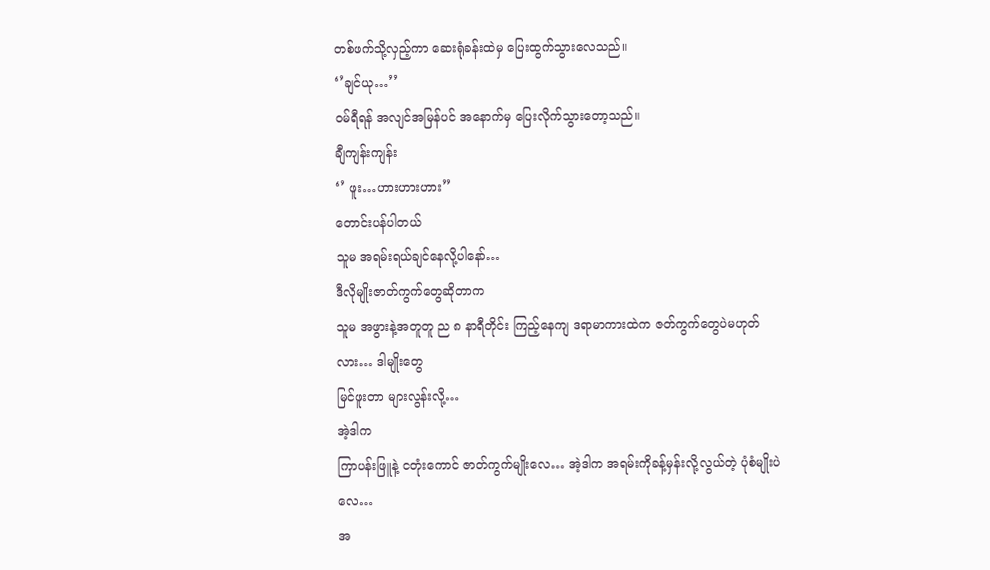တစ်ဖက်သို့လှည့်ကာ ဆေးရုံခန်းထဲမှ ပြေးထွက်သွားလေသည်။
‘’ချင်ယု…’’
ဝမ်ရီရန် အလျင်အမြန်ပင် အနောက်မှ ပြေးလိုက်သွားတော့သည်။
ချီကျန်းကျန်း
‘’ ဖူး…ဟားဟားဟား’’
တောင်းပန်ပါတယ်
သူမ အရမ်းရယ်ချင်နေလို့ပါနော်…
ဒီလိုမျိုးဇာတ်ကွက်တွေဆိုတာက
သူမ အဖွားနဲ့အတူတူ ည ၈ နာရီတိုင်း ကြည့်နေကျ ဒရာမာကားထဲက ဇတ်ကွက်တွေပဲမဟုတ်လား… ဒါမျိုးတွေ
မြင်ဖူးတာ များလွန်းလို့…
အဲ့ဒါက
ကြာပန်းဖြူနဲ့ ငတုံးကောင် ဇာတ်ကွက်မျိုးလေ… အဲ့ဒါက အရမ်းကိုခန့်မှန်းလို့လွယ်တဲ့ ပုံစံမျိုးပဲလေ…
အ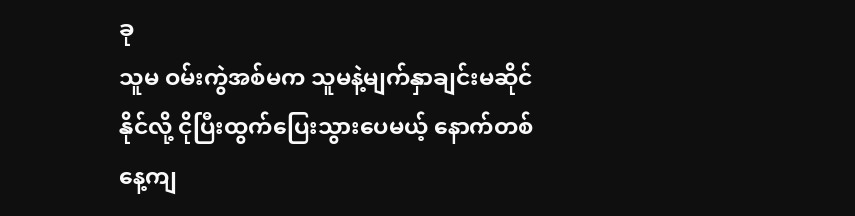ခု
သူမ ဝမ်းကွဲအစ်မက သူမနဲ့မျက်နှာချင်းမဆိုင်နိုင်လို့ ငိုပြီးထွက်ပြေးသွားပေမယ့် နောက်တစ်နေ့ကျ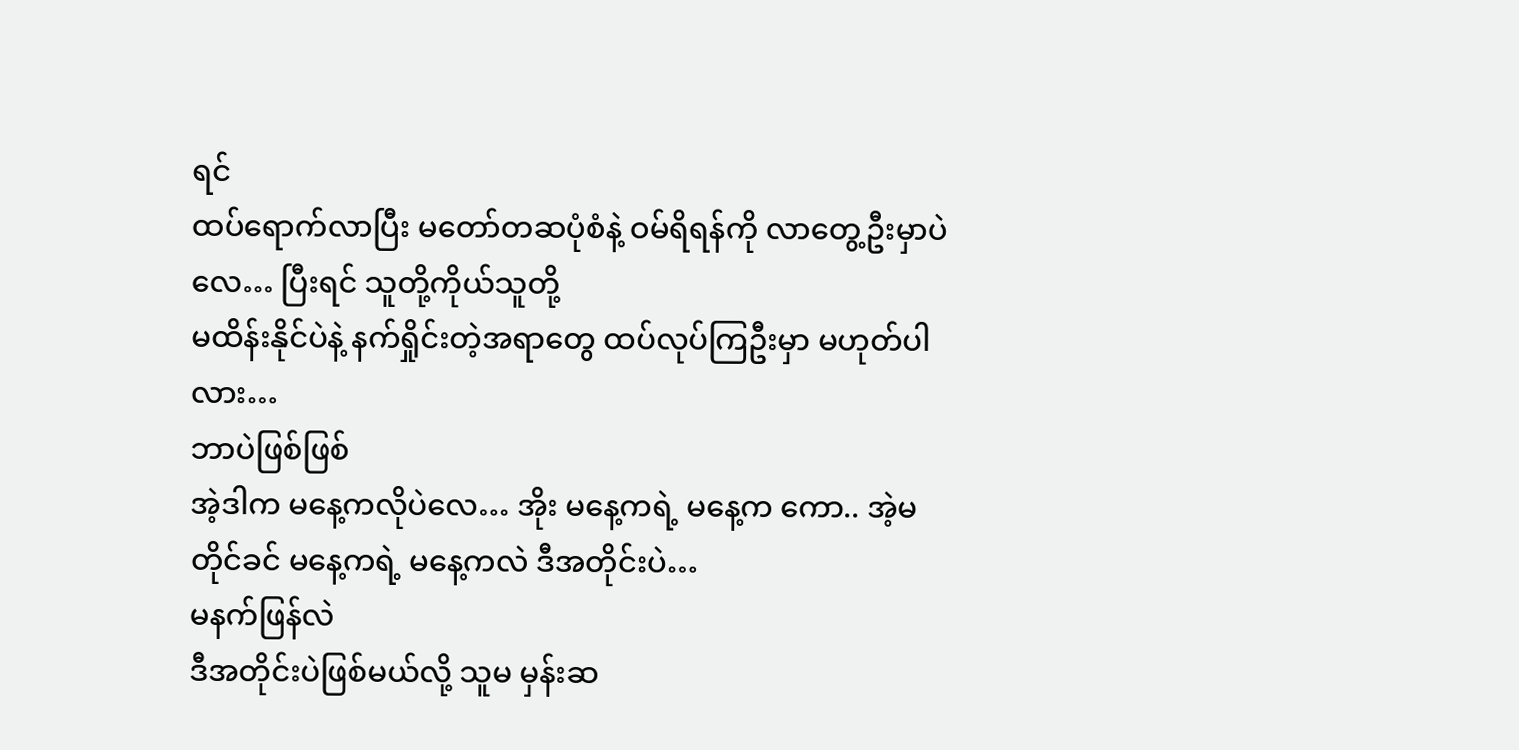ရင်
ထပ်ရောက်လာပြီး မတော်တဆပုံစံနဲ့ ဝမ်ရိရန်ကို လာတွေ့ဦးမှာပဲလေ… ပြီးရင် သူတို့ကိုယ်သူတို့
မထိန်းနိုင်ပဲနဲ့ နက်ရှိုင်းတဲ့အရာတွေ ထပ်လုပ်ကြဦးမှာ မဟုတ်ပါလား…
ဘာပဲဖြစ်ဖြစ်
အဲ့ဒါက မနေ့ကလိုပဲလေ… အိုး မနေ့ကရဲ့ မနေ့က ကော.. အဲ့မတိုင်ခင် မနေ့ကရဲ့ မနေ့ကလဲ ဒီအတိုင်းပဲ…
မနက်ဖြန်လဲ
ဒီအတိုင်းပဲဖြစ်မယ်လို့ သူမ မှန်းဆ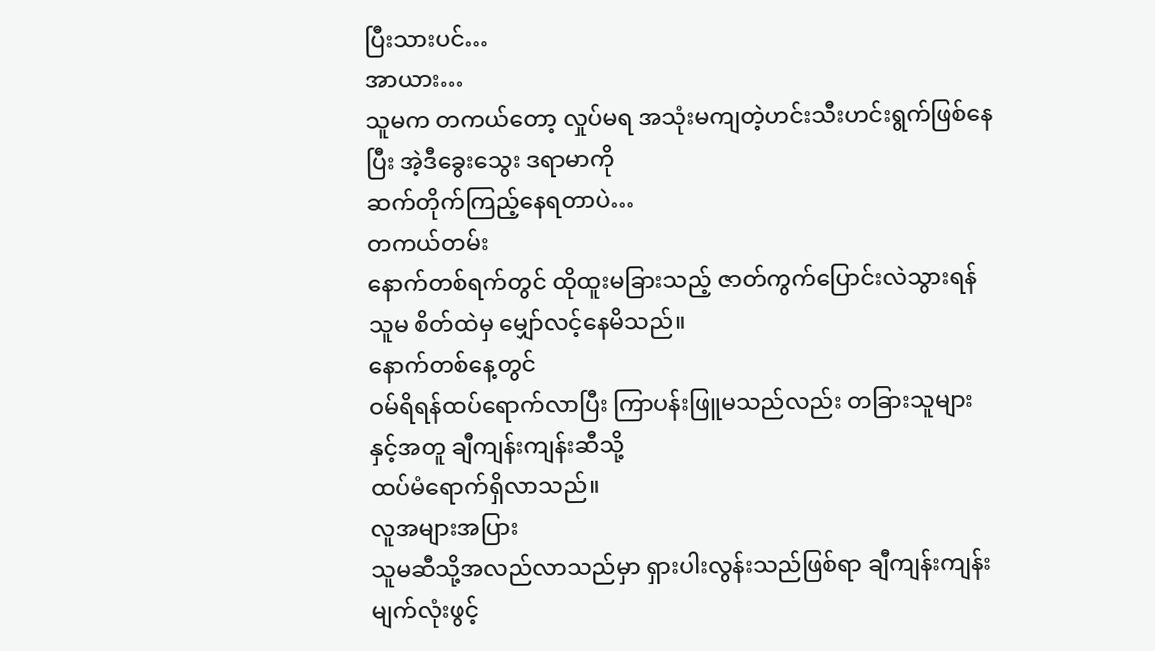ပြီးသားပင်…
အာယား…
သူမက တကယ်တော့ လှုပ်မရ အသုံးမကျတဲ့ဟင်းသီးဟင်းရွက်ဖြစ်နေပြီး အဲ့ဒီခွေးသွေး ဒရာမာကို
ဆက်တိုက်ကြည့်နေရတာပဲ…
တကယ်တမ်း
နောက်တစ်ရက်တွင် ထိုထူးမခြားသည့် ဇာတ်ကွက်ပြောင်းလဲသွားရန် သူမ စိတ်ထဲမှ မျှော်လင့်နေမိသည်။
နောက်တစ်နေ့တွင်
ဝမ်ရိရန်ထပ်ရောက်လာပြီး ကြာပန်းဖြူမသည်လည်း တခြားသူများနှင့်အတူ ချီကျန်းကျန်းဆီသို့
ထပ်မံရောက်ရှိလာသည်။
လူအများအပြား
သူမဆီသို့အလည်လာသည်မှာ ရှားပါးလွန်းသည်ဖြစ်ရာ ချီကျန်းကျန်း မျက်လုံးဖွင့်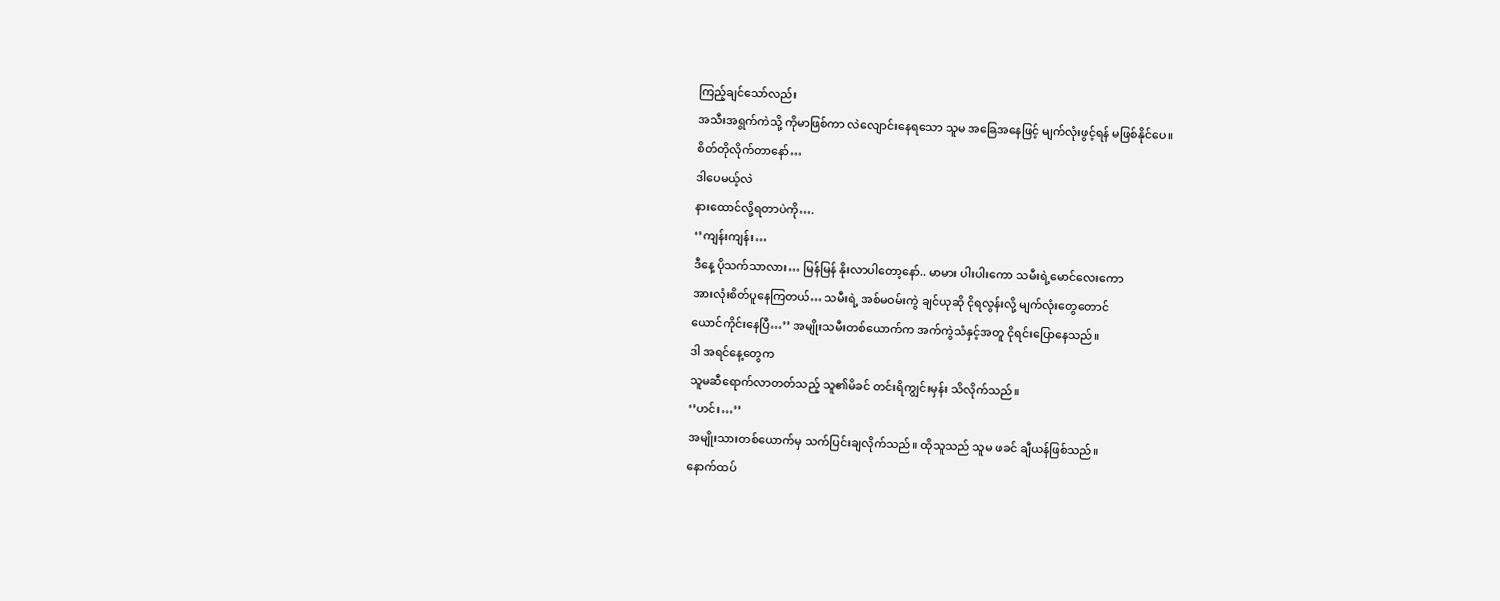ကြည့်ချင်သော်လည်း
အသီးအရွက်ကဲသို့ ကိုမာဖြစ်ကာ လဲလျောင်းနေရသော သူမ အခြေအနေဖြင့် မျက်လုံးဖွင့်ရန် မဖြစ်နိုင်ပေ။
စိတ်တိုလိုက်တာနော်…
ဒါပေမယ့်လဲ
နားထောင်လို့ရတာပဲကို….
‘’ကျန်းကျန်း…
ဒီနေ့ ပိုသက်သာလား… မြန်မြန် နိုးလာပါတော့နော်.. မာမား ပါးပါးကော သမီးရဲ့မောင်လေးကော
အားလုံးစိတ်ပူနေကြတယ်… သမီးရဲ့ အစ်မဝမ်းကွဲ ချင်ယုဆို ငိုရလွန်းလို့ မျက်လုံးတွေတောင်
ယောင်ကိုင်းနေပြီ…’’ အမျိုးသမီးတစ်ယောက်က အက်ကွဲသံနှင့်အတူ ငိုရင်းပြောနေသည်။
ဒါ အရင်နေ့တွေက
သူမဆီရောက်လာတတ်သည့် သူ၏မိခင် တင်းရိကျွင်းမှန်း သိလိုက်သည်။
‘’ဟင်း…’’
အမျိုးသားတစ်ယောက်မှ သက်ပြင်းချလိုက်သည်။ ထိုသူသည် သူမ ဖခင် ချီယန်ဖြစ်သည်။
နောက်ထပ်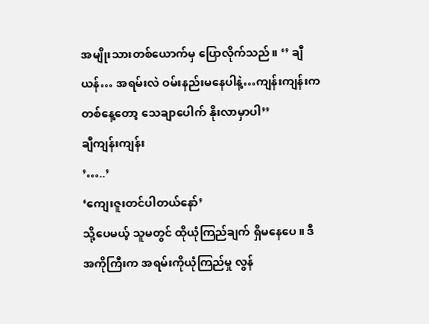အမျိုးသားတစ်ယောက်မှ ပြောလိုက်သည်။ ‘’ ချီယန်… အရမ်းလဲ ဝမ်းနည်းမနေပါနဲ့…ကျန်းကျန်းက
တစ်နေ့တော့ သေချာပေါက် နိုးလာမှာပါ’’
ချီကျန်းကျန်း
’…..’
‘ကျေးဇူးတင်ပါတယ်နော်’
သို့ပေမယ့် သူမတွင် ထိုယုံကြည်ချက် ရှိမနေပေ။ ဒီအကိုကြီးက အရမ်းကိုယုံကြည်မှု လွန်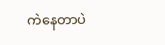ကဲနေတာပဲ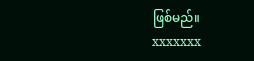ဖြစ်မည်။
xxxxxxx